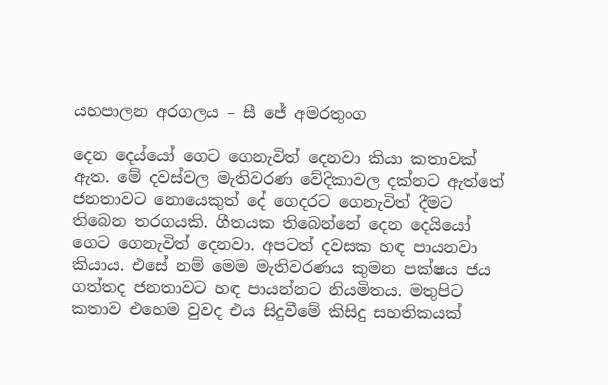යහපාලන අරගලය – සී ජේ අමරතුංග

දෙන දෙය්යෝ ගෙට ගෙනැවිත් දෙනවා කියා කතාවක් ඇත. මේ දවස්වල මැතිවරණ වේදිකාවල දක්නට ඇත්තේ ජනතාවට නොයෙකුත් දේ ගෙදරට ගෙනැවිත් දීමට තිබෙන තරගයකි. ගීතයක තිබෙන්නේ දෙන දෙයියෝ ගෙට ගෙනැවිත් දෙනවා. අපටත් දවසක හඳ පායනවා කියාය. එසේ නම් මෙම මැතිවරණය කුමන පක්ෂය ජය ගත්තද ජනතාවට හඳ පායන්නට නියමිතය. මතුපිට කතාව එහෙම වුවද එය සිදුවීමේ කිසිදු සහතිකයක්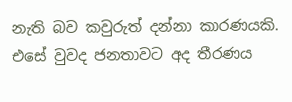නැති බව කවුරුත් දන්නා කාරණයකි. එසේ වුවද ජනතාවට අද තීරණය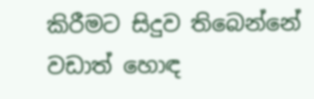කිරීමට සිදුව තිබෙන්නේ වඩාත් හොඳ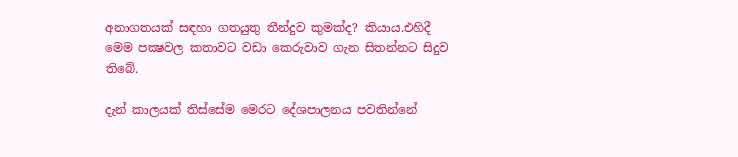අනාගතයක් සඳහා ගතයුතු තීන්දුව කුමක්ද? කියාය.එහිදී මෙම පක්‍ෂවල කතාවට වඩා කෙරුවාව ගැන සිතන්නට සිදුව තිබේ.

දැන් කාලයක් තිස්සේම මෙරට දේශපාලනය පවතින්නේ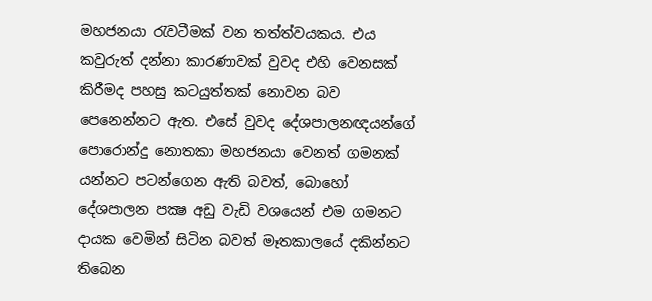මහජනයා රැවටීමක් වන තත්ත්වයකය. එය කවුරුත් දන්නා කාරණාවක් වුවද එහි වෙනසක් කිරීමද පහසු කටයුත්තක් නොවන බව පෙනෙන්නට ඇත. එසේ වුවද දේශපාලනඥයන්ගේ පොරොන්දු නොතකා මහජනයා වෙනත් ගමනක් යන්නට පටන්ගෙන ඇති බවත්, බොහෝ දේශපාලන පක්‍ෂ අඩු වැඩි වශයෙන් එම ගමනට දායක වෙමින් සිටින බවත් මෑතකාලයේ දකින්නට තිබෙන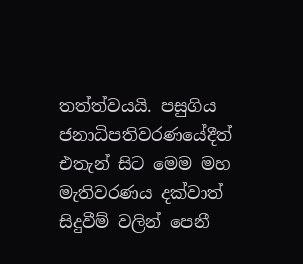තත්ත්වයයි. පසුගිය ජනාධිපතිවරණයේදීත් එතැන් සිට මෙම මහ මැතිවරණය දක්වාත් සිදුවීම් වලින් පෙනී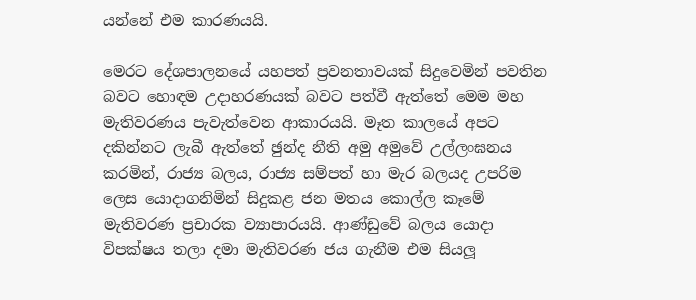යන්නේ එම කාරණයයි.

මෙරට දේශපාලනයේ යහපත් ප්‍රවනතාවයක් සිදුවෙමින් පවතින බවට හොඳම උදාහරණයක් බවට පත්වී ඇත්තේ මෙම මහ මැතිවරණය පැවැත්වෙන ආකාරයයි. මෑත කාලයේ අපට දකින්නට ලැබී ඇත්තේ ඡුන්ද නීති අමු අමුවේ උල්ලංඝනය කරමින්, රාජ්‍ය බලය, රාජ්‍ය සම්පත් හා මැර බලයද උපරිම ලෙස යොදාගනිමින් සිදුකළ ජන මතය කොල්ල කෑමේ මැතිවරණ ප්‍රචාරක ව්‍යාපාරයයි. ආණ්ඩුවේ බලය යොදා විපක්ෂය තලා දමා මැතිවරණ ජය ගැනීම එම සියලූ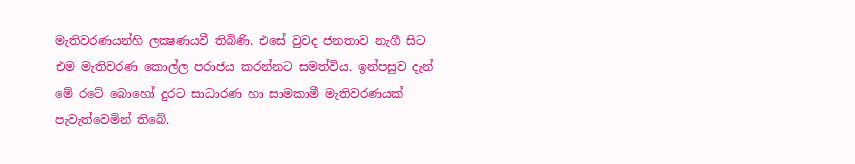මැතිවරණයන්හි ලක්‍ෂණයවී තිබිණි. එසේ වුවද ජනතාව නැගී සිට එම මැතිවරණ කොල්ල පරාජය කරන්නට සමත්විය. ඉන්පසුව දැන් මේ රටේ බොහෝ දුරට සාධාරණ හා සාමකාමී මැතිවරණයක් පැවැත්වෙමින් තිබේ.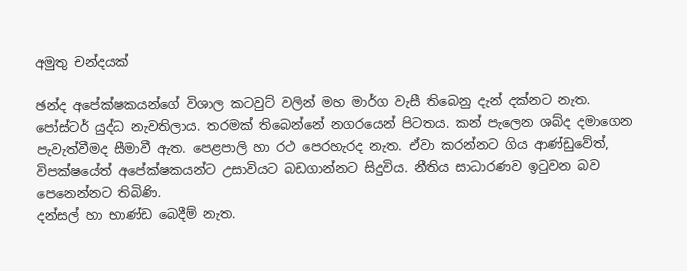අමුතු චන්දයක්

ඡන්ද අපේක්ෂකයන්ගේ විශාල කටවුට් වලින් මහ මාර්ග වැසී තිබෙනු දැන් දක්නට නැත. පෝස්ටර් යුද්ධ නැවතිලාය. තරමක් තිබෙන්නේ නගරයෙන් පිටතය. කන් පැලෙන ශබ්ද දමාගෙන පැවැත්වීමද සීමාවී ඇත. පෙළපාලි හා රථ පෙරහැරද නැත. ඒවා කරන්නට ගිය ආණ්ඩුවේත්, විපක්ෂයේත් අපේක්ෂකයන්ට උසාවියට බඩගාන්නට සිදුවිය. නීතිය සාධාරණව ඉටුවන බව පෙනෙන්නට තිබිණි.
දන්සල් හා භාණ්ඩ බෙදීම් නැත.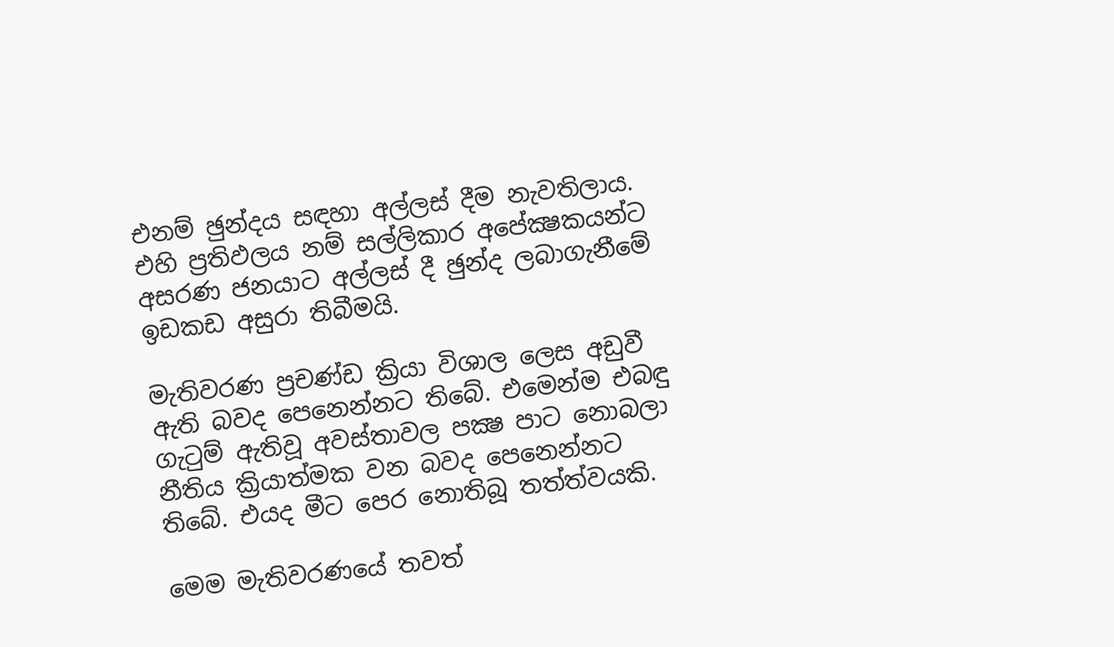එනම් ඡුන්දය සඳහා අල්ලස් දීම නැවතිලාය. එහි ප්‍රතිඵලය නම් සල්ලිකාර අපේක්‍ෂකයන්ට අසරණ ජනයාට අල්ලස් දී ඡුන්ද ලබාගැනීමේ ඉඩකඩ අසුරා තිබීමයි.

මැතිවරණ ප්‍රචණ්ඩ ක්‍රියා විශාල ලෙස අඩුවී ඇති බවද පෙනෙන්නට තිබේ. එමෙන්ම එබඳු ගැටුම් ඇතිවූ අවස්තාවල පක්‍ෂ පාට නොබලා නීතිය ක්‍රියාත්මක වන බවද පෙනෙන්නට තිබේ. එයද මීට පෙර නොතිබූ තත්ත්වයකි.

මෙම මැතිවරණයේ තවත්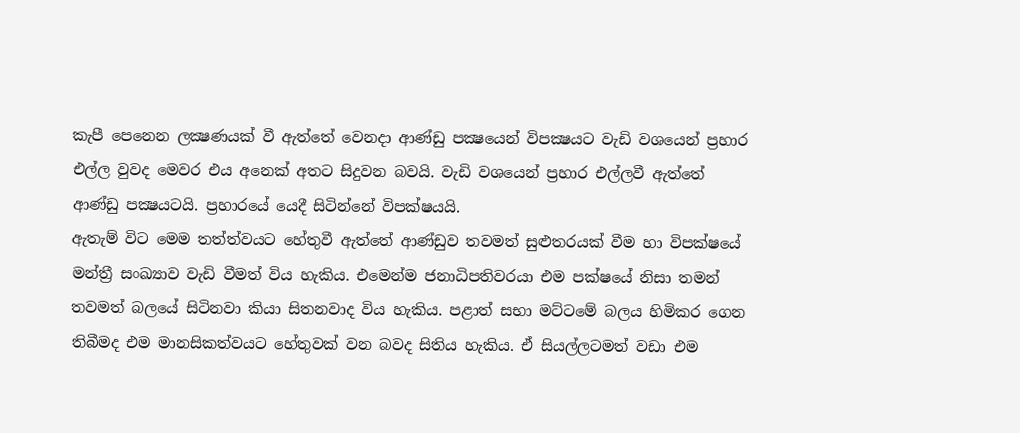කැපී පෙනෙන ලක්‍ෂණයක් වී ඇත්තේ වෙනදා ආණ්ඩු පක්‍ෂයෙන් විපක්‍ෂයට වැඩි වශයෙන් ප්‍රහාර එල්ල වුවද මෙවර එය අනෙක් අතට සිදුවන බවයි. වැඩි වශයෙන් ප්‍රහාර එල්ලවී ඇත්තේ ආණ්ඩු පක්‍ෂයටයි. ප්‍රහාරයේ යෙදී සිටින්නේ විපක්ෂයයි.
ඇතැම් විට මෙම තත්ත්වයට හේතුවී ඇත්තේ ආණ්ඩුව තවමත් සුළුතරයක් වීම හා විපක්ෂයේ මන්ත්‍රී සංඛ්‍යාව වැඩි වීමත් විය හැකිය. එමෙන්ම ජනාධිපතිවරයා එම පක්ෂයේ නිසා තමන් තවමත් බලයේ සිටිනවා කියා සිතනවාද විය හැකිය. පළාත් සභා මට්ටමේ බලය හිමිකර ගෙන තිබීමද එම මානසිකත්වයට හේතුවක් වන බවද සිතිය හැකිය. ඒ සියල්ලටමත් වඩා එම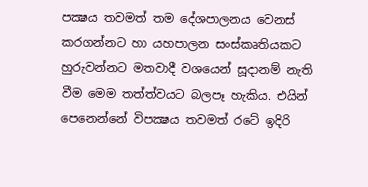පක්‍ෂය තවමත් තම දේශපාලනය වෙනස් කරගන්නට හා යහපාලන සංස්කෘතියකට හුරුවන්නට මතවාදී වශයෙන් සූදානම් නැති වීම මෙම තත්ත්වයට බලපෑ හැකිය. එයින් පෙනෙන්නේ විපක්‍ෂය තවමත් රටේ ඉදිරි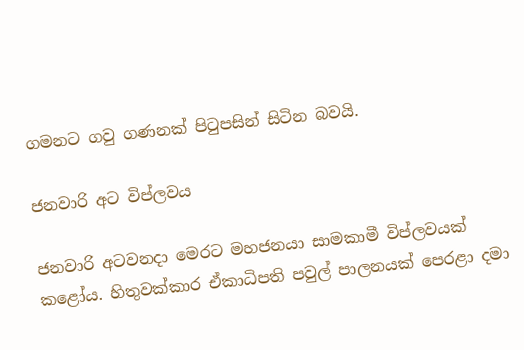ගමනට ගවු ගණනක් පිටුපසින් සිටින බවයි.

ජනවාරි අට විප්ලවය

ජනවාරි අටවනදා මෙරට මහජනයා සාමකාමී විප්ලවයක් කළෝය. හිතුවක්කාර ඒකාධිපති පවුල් පාලනයක් පෙරළා දමා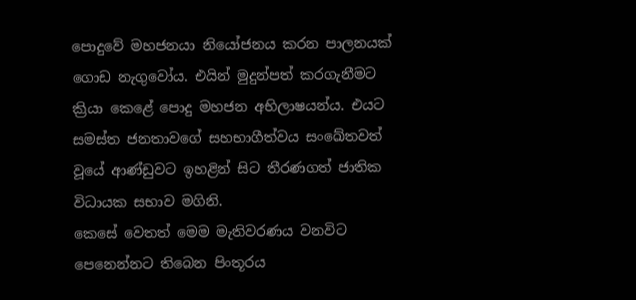පොදුවේ මහජනයා නියෝජනය කරන පාලනයක් ගොඩ නැගුවෝය. එයින් මුදුන්පත් කරගැනීමට ක්‍රියා කෙළේ පොදු මහජන අභිලාෂයන්ය. එයට සමස්ත ජනතාවගේ සහභාගීත්වය සංඛේතවත් වූයේ ආණ්ඩුවට ඉහළින් සිට තීරණගත් ජාතික විධායක සභාව මගිනි.
කෙසේ වෙතත් මෙම මැතිවරණය වනවිට පෙනෙන්නට තිබෙන පිංතූරය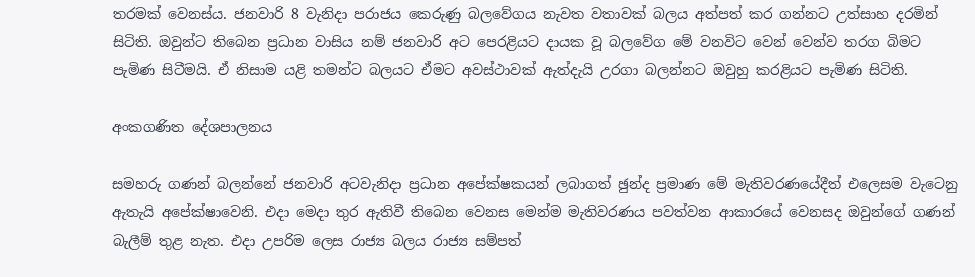තරමක් වෙනස්ය. ජනවාරි 8 වැනිදා පරාජය කෙරුණු බලවේගය නැවත වතාවක් බලය අත්පත් කර ගන්නට උත්සාහ දරමින් සිටිති. ඔවුන්ට තිබෙන ප්‍රධාන වාසිය නම් ජනවාරි අට පෙරළියට දායක වූ බලවේග මේ වනවිට වෙන් වෙන්ව තරග බිමට පැමිණ සිටීමයි. ඒ නිසාම යළි තමන්ට බලයට ඒමට අවස්ථාවක් ඇත්දැයි උරගා බලන්නට ඔවුහු කරළියට පැමිණ සිටිති.

අංකගණිත දේශපාලනය

සමහරු ගණන් බලන්නේ ජනවාරි අටවැනිදා ප්‍රධාන අපේක්ෂකයන් ලබාගත් ඡුන්ද ප්‍රමාණ මේ මැතිවරණයේදීත් එලෙසම වැටෙනු ඇතැයි අපේක්ෂාවෙනි. එදා මෙදා තුර ඇතිවී තිබෙන වෙනස මෙන්ම මැතිවරණය පවත්වන ආකාරයේ වෙනසද ඔවුන්ගේ ගණන් බැලීම් තුළ නැත. එදා උපරිම ලෙස රාජ්‍ය බලය රාජ්‍ය සම්පත්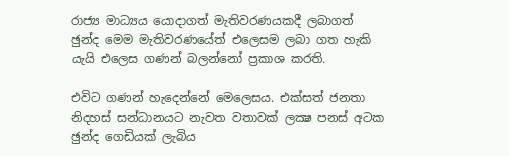රාජ්‍ය මාධ්‍යය යොදාගත් මැතිවරණයකදී ලබාගත් ඡුන්ද මෙම මැතිවරණයේත් එලෙසම ලබා ගත හැකි යැයි එලෙස ගණන් බලන්නෝ ප්‍රකාශ කරති.

එවිට ගණන් හැදෙන්නේ මෙලෙසය. එක්සත් ජනතා නිදහස් සන්ධානයට නැවත වතාවක් ලක්‍ෂ පනස් අටක ඡුන්ද ගෙඩියක් ලැබිය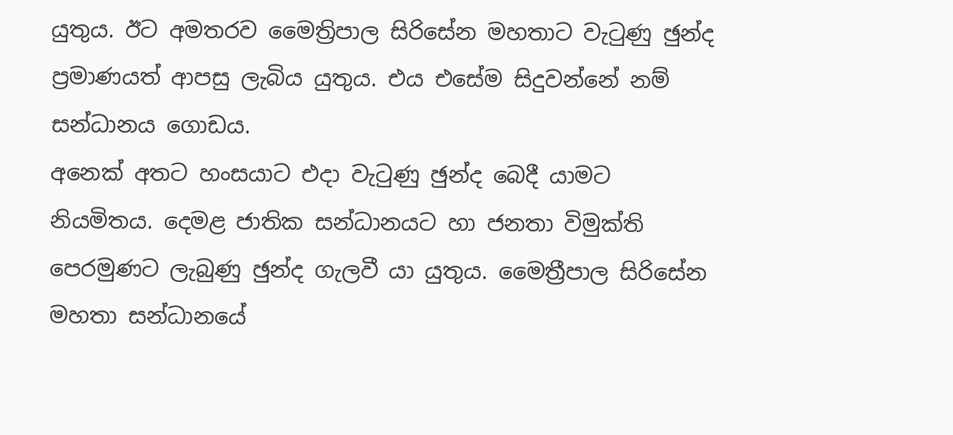යුතුය. ඊට අමතරව මෛත්‍රිපාල සිරිසේන මහතාට වැටුණු ඡුන්ද ප්‍රමාණයත් ආපසු ලැබිය යුතුය. එය එසේම සිදුවන්නේ නම් සන්ධානය ගොඩය.
අනෙක් අතට හංසයාට එදා වැටුණු ඡුන්ද බෙදී යාමට නියමිතය. දෙමළ ජාතික සන්ධානයට හා ජනතා විමුක්ති පෙරමුණට ලැබුණු ඡුන්ද ගැලවී යා යුතුය. මෛත්‍රීපාල සිරිසේන මහතා සන්ධානයේ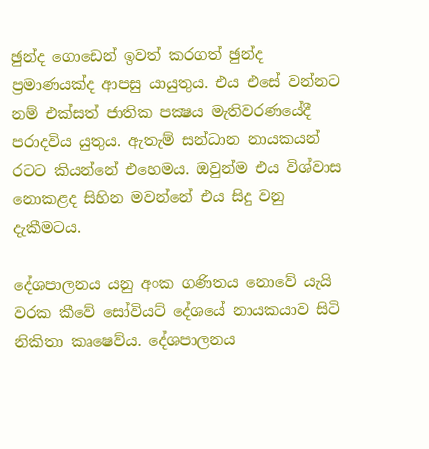ඡුන්ද ගොඩෙන් ඉවත් කරගත් ඡුන්ද ප්‍රමාණයක්ද ආපසු යායුතුය. එය එසේ වන්නට නම් එක්සත් ජාතික පක්‍ෂය මැතිවරණයේදී පරාදවිය යුතුය. ඇතැම් සන්ධාන නායකයන් රටට කියන්නේ එහෙමය. ඔවුන්ම එය විශ්වාස නොකළද සිහින මවන්නේ එය සිදු වනු දැකීමටය.

දේශපාලනය යනු අංක ගණිතය නොවේ යැයි වරක කීවේ සෝවියට් දේශයේ නායකයාව සිටි නිකිතා කෘෂෙව්ය. දේශපාලනය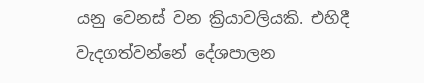යනු වෙනස් වන ක්‍රියාවලියකි. එහිදී වැදගත්වන්නේ දේශපාලන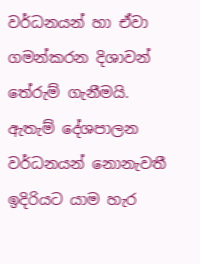වර්ධනයන් හා ඒවා ගමන්කරන දිශාවන් තේරුම් ගැනීමයි. ඇතැම් දේශපාලන වර්ධනයන් නොනැවතී ඉදිරියට යාම හැර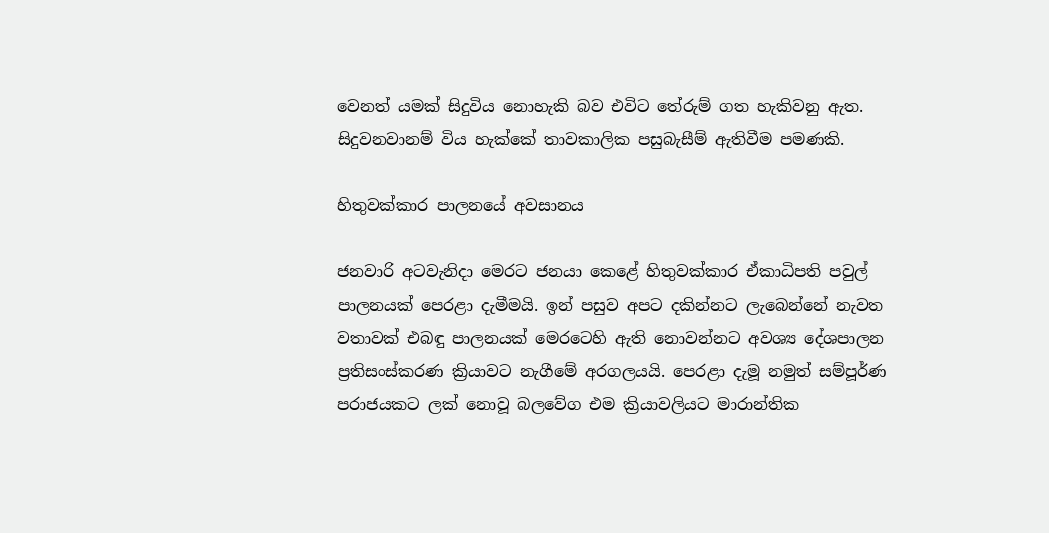වෙනත් යමක් සිදුවිය නොහැකි බව එවිට තේරුම් ගත හැකිවනු ඇත. සිදුවනවානම් විය හැක්කේ තාවකාලික පසුබැසීම් ඇතිවීම පමණකි.

හිතුවක්කාර පාලනයේ අවසානය

ජනවාරි අටවැනිදා මෙරට ජනයා කෙළේ හිතුවක්කාර ඒකාධිපති පවුල් පාලනයක් පෙරළා දැමීමයි. ඉන් පසුව අපට දකින්නට ලැබෙන්නේ නැවත වතාවක් එබඳු පාලනයක් මෙරටෙහි ඇති නොවන්නට අවශ්‍ය දේශපාලන ප්‍රතිසංස්කරණ ක්‍රියාවට නැගීමේ අරගලයයි. පෙරළා දැමූ නමුත් සම්පූර්ණ පරාජයකට ලක් නොවූ බලවේග එම ක්‍රියාවලියට මාරාන්තික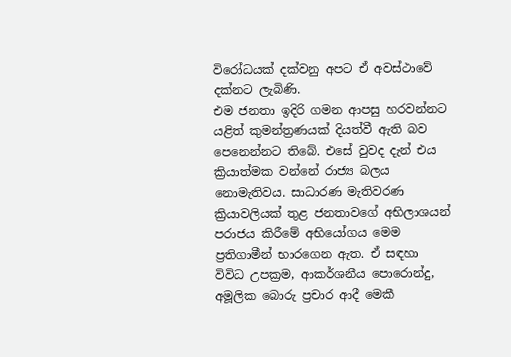විරෝධයක් දක්වනු අපට ඒ අවස්ථාවේ දක්නට ලැබිණි.
එම ජනතා ඉදිරි ගමන ආපසු හරවන්නට යළිත් කුමන්ත්‍රණයක් දියත්වී ඇති බව පෙනෙන්නට තිබේ. එසේ වුවද දැන් එය ක්‍රියාත්මක වන්නේ රාජ්‍ය බලය නොමැතිවය. සාධාරණ මැතිවරණ ක්‍රියාවලියක් තුළ ජනතාවගේ අභිලාශයන් පරාජය කිරීමේ අභියෝගය මෙම ප්‍රතිගාමීන් භාරගෙන ඇත. ඒ සඳහා විවිධ උපක්‍රම, ආකර්ශනීය පොරොන්දු, අමූලික බොරු ප්‍රචාර ආදී මෙකී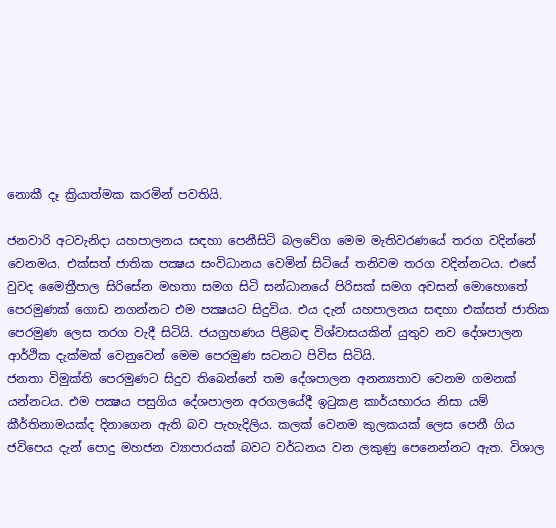නොකී දෑ ක්‍රියාත්මක කරමින් පවතියි.

ජනවාරි අටවැනිදා යහපාලනය සඳහා පෙනීසිටි බලවේග මෙම මැතිවරණයේ තරග වදින්නේ වෙනමය. එක්සත් ජාතික පක්‍ෂය සංවිධානය වෙමින් සිටියේ තනිවම තරග වදින්නටය. එසේ වුවද මෛත්‍රීපාල සිරිසේන මහතා සමග සිටි සන්ධානයේ පිරිසක් සමග අවසන් මොහොතේ පෙරමුණක් ගොඩ නගන්නට එම පක්‍ෂයට සිදුවිය. එය දැන් යහපාලනය සඳහා එක්සත් ජාතික පෙරමුණ ලෙස තරග වැදී සිටියි. ජයග්‍රහණය පිළිබඳ විශ්වාසයකින් යුතුව නව දේශපාලන ආර්ථික දැක්මක් වෙනුවෙන් මෙම පෙරමුණ සටනට පිවිස සිටියි.
ජනතා විමුක්ති පෙරමුණට සිදුව තිබෙන්නේ තම දේශපාලන අනන්‍යතාව වෙනම ගමනක් යන්නටය. එම පක්‍ෂය පසුගිය දේශපාලන අරගලයේදී ඉටුකළ කාර්යභාරය නිසා යම් කීර්තිනාමයක්ද දිනාගෙන ඇති බව පැහැදිලිය. කලක් වෙනම කුලකයක් ලෙස පෙනී ගිය ජවිපෙය දැන් පොදු මහජන ව්‍යාපාරයක් බවට වර්ධනය වන ලකුණු පෙනෙන්නට ඇත. විශාල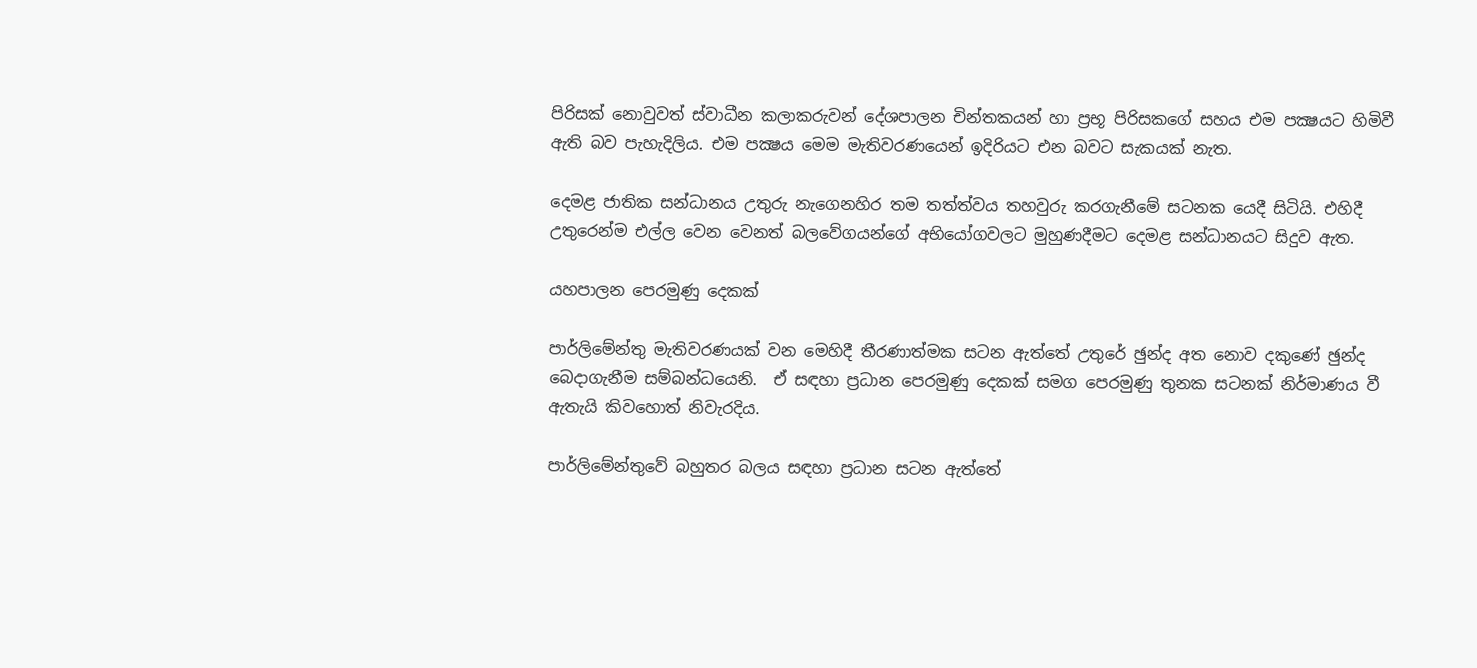පිරිසක් නොවුවත් ස්වාධීන කලාකරුවන් දේශපාලන චින්තකයන් හා ප්‍රභූ පිරිසකගේ සහය එම පක්‍ෂයට හිමිවී ඇති බව පැහැදිලිය. එම පක්‍ෂය මෙම මැතිවරණයෙන් ඉදිරියට එන බවට සැකයක් නැත.

දෙමළ ජාතික සන්ධානය උතුරු නැගෙනහිර තම තත්ත්වය තහවුරු කරගැනීමේ සටනක යෙදී සිටියි. එහිදී උතුරෙන්ම එල්ල වෙන වෙනත් බලවේගයන්ගේ අභියෝගවලට මුහුණදීමට දෙමළ සන්ධානයට සිදුව ඇත.

යහපාලන පෙරමුණු දෙකක්

පාර්ලිමේන්තු මැතිවරණයක් වන මෙහිදී තීරණාත්මක සටන ඇත්තේ උතුරේ ඡුන්ද අත නොව දකුණේ ඡුන්ද බෙදාගැනීම සම්බන්ධයෙනි.  ඒ සඳහා ප්‍රධාන පෙරමුණු දෙකක් සමග පෙරමුණු තුනක සටනක් නිර්මාණය වී ඇතැයි කිවහොත් නිවැරදිය.

පාර්ලිමේන්තුවේ බහුතර බලය සඳහා ප්‍රධාන සටන ඇත්තේ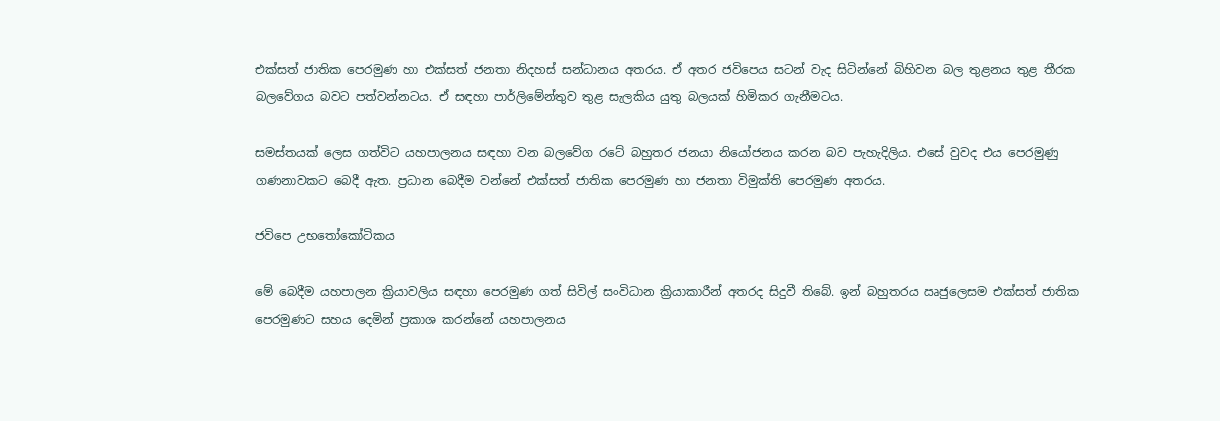එක්සත් ජාතික පෙරමුණ හා එක්සත් ජනතා නිදහස් සන්ධානය අතරය. ඒ අතර ජවිපෙය සටන් වැද සිටින්නේ බිහිවන බල තුළනය තුළ තීරක බලවේගය බවට පත්වන්නටය. ඒ සඳහා පාර්ලිමේන්තුව තුළ සැලකිය යුතු බලයක් හිමිකර ගැනීමටය.

සමස්තයක් ලෙස ගත්විට යහපාලනය සඳහා වන බලවේග රටේ බහුතර ජනයා නියෝජනය කරන බව පැහැදිලිය. එසේ වුවද එය පෙරමුණු ගණනාවකට බෙදී ඇත. ප්‍රධාන බෙදීම වන්නේ එක්සත් ජාතික පෙරමුණ හා ජනතා විමුක්ති පෙරමුණ අතරය.

ජවිපෙ උභතෝකෝටිකය

මේ බෙදීම යහපාලන ක්‍රියාවලිය සඳහා පෙරමුණ ගත් සිවිල් සංවිධාන ක්‍රියාකාරීන් අතරද සිදුවී තිබේ. ඉන් බහුතරය ඍජුලෙසම එක්සත් ජාතික පෙරමුණට සහය දෙමින් ප්‍රකාශ කරන්නේ යහපාලනය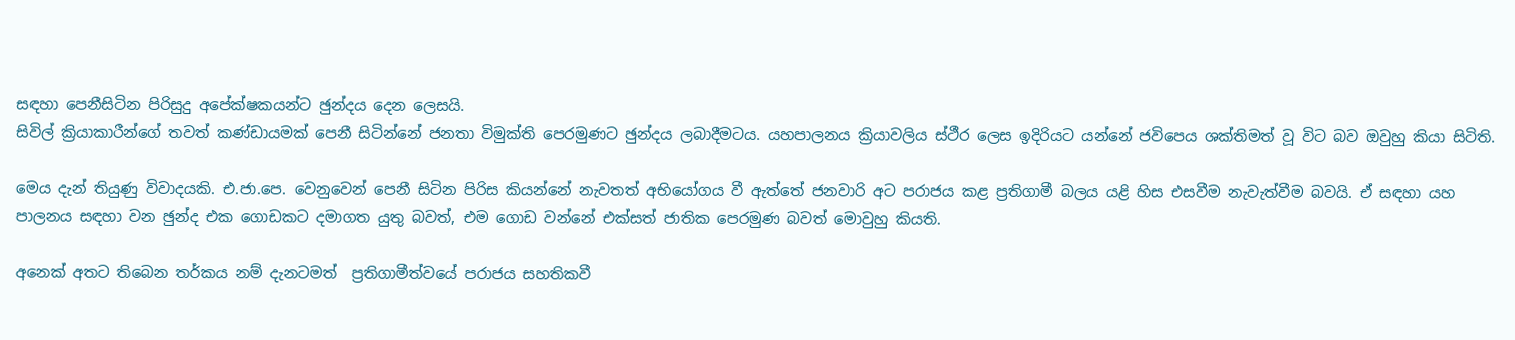සඳහා පෙනීසිටින පිරිසුදු අපේක්ෂකයන්ට ඡුන්දය දෙන ලෙසයි.
සිවිල් ක්‍රියාකාරීන්ගේ තවත් කණ්ඩායමක් පෙනී සිටින්නේ ජනතා විමුක්ති පෙරමුණට ඡුන්දය ලබාදීමටය. යහපාලනය ක්‍රියාවලිය ස්ථීර ලෙස ඉදිරියට යන්නේ ජවිපෙය ශක්තිමත් වූ විට බව ඔවුහු කියා සිටිති.

මෙය දැන් තියුණු විවාදයකි. එ.ජා.පෙ. වෙනුවෙන් පෙනී සිටින පිරිස කියන්නේ නැවතත් අභියෝගය වී ඇත්තේ ජනවාරි අට පරාජය කළ ප්‍රතිගාමී බලය යළි හිස එසවීම නැවැත්වීම බවයි. ඒ සඳහා යහ පාලනය සඳහා වන ඡුන්ද එක ගොඩකට දමාගත යුතු බවත්, එම ගොඩ වන්නේ එක්සත් ජාතික පෙරමුණ බවත් මොවුහු කියති.

අනෙක් අතට තිබෙන තර්කය නම් දැනටමත්  ප්‍රතිගාමීත්වයේ පරාජය සහතිකවී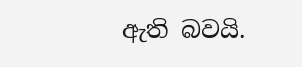ඇති බවයි.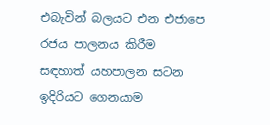එබැවින් බලයට එන එජාපෙ රජය පාලනය කිරීම සඳහාත් යහපාලන සටන ඉදිරියට ගෙනයාම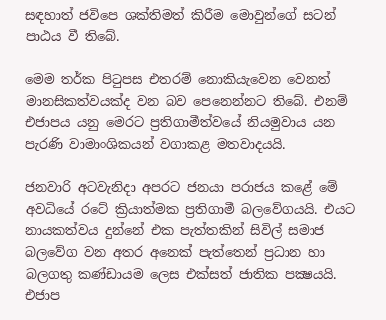සඳහාත් ජවිපෙ ශක්තිමත් කිරීම මොවුන්ගේ සටන් පාඨය වී තිබේ.

මෙම තර්ක පිටුපස එතරම් නොකියැවෙන වෙනත් මානසිකත්වයක්ද වන බව පෙනෙන්නට තිබේ. එනම් එජාපය යනු මෙරට ප්‍රතිගාමීත්වයේ නියමුවාය යන පැරණි වාමාංශිකයන් වගාකළ මතවාදයයි.

ජනවාරි අටවැනිදා අපරට ජනයා පරාජය කළේ මේ අවධියේ රටේ ක්‍රියාත්මක ප්‍රතිගාමී බලවේගයයි. එයට නායකත්වය දුන්නේ එක පැත්තකින් සිවිල් සමාජ බලවේග වන අතර අනෙක් පැත්තෙන් ප්‍රධාන හා බලගතු කණ්ඩායම ලෙස එක්සත් ජාතික පක්‍ෂයයි. එජාප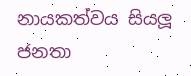නායකත්වය සියලූ ජනතා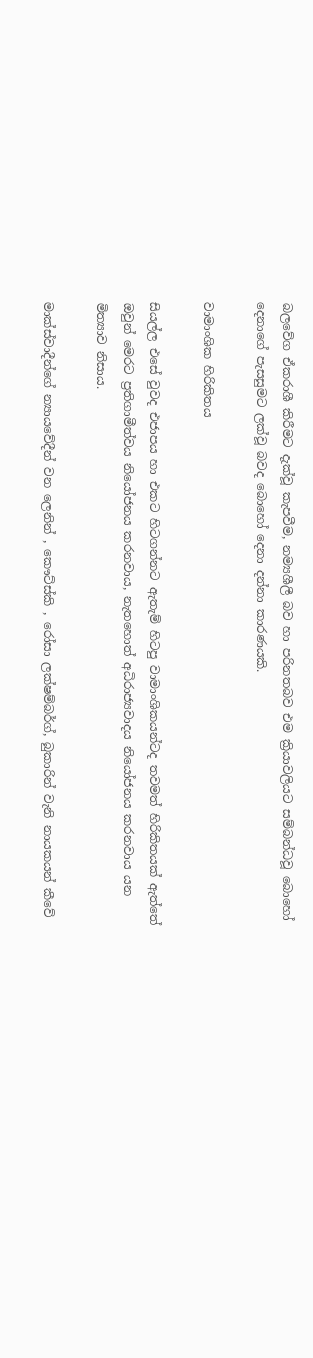බලවේග ඒකරාශී කිරීමට දැක්වූ කැපවීම, නම්‍යශීලී බව හා පරිනතබව එම ක්‍රියාවලියට සම්බන්ධවූ බොහෝ දෙනාගේ පැසසුමට ලක්වූ බවද බොහෝ දෙනා දන්නා කාරණයකි.

වාමාංශික හිරිකිතය

සියල්ල එසේ වුවද එජාපය හා එකට හිටගන්නට ඇතැම් හිටපු වාමාංශිකයන්ටද තවමත් හිරිකිතයක් ඇත්තේ ඔවුන් මෙරට ප්‍රතිගාමීත්වය නියෝජනය කරනවාය, නැතහොත් අධිරාජ්‍යවාදය නියෝජනය කරනවාය යන මිත්‍යාව නිසාය.

මාක්ස්වාදීන්ගේ න්‍යායවේදීන් වන ලෙනින් , කෞට්ස්කි , රෝසා ලක්ෂම්බර්ග්, බුකාරින් වැනි නායකයන් කීවේ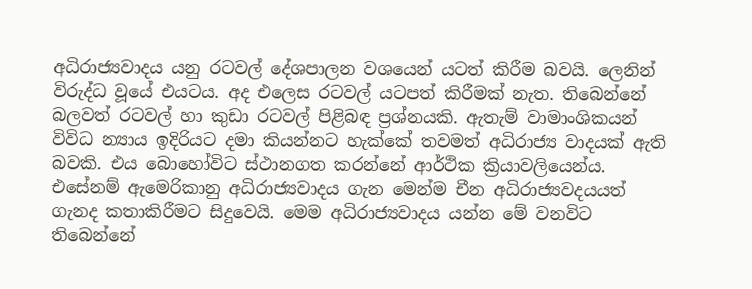අධිරාජ්‍යවාදය යනු රටවල් දේශපාලන වශයෙන් යටත් කිරීම බවයි. ලෙනින් විරුද්ධ වූයේ එයටය. අද එලෙස රටවල් යටපත් කිරීමක් නැත. තිබෙන්නේ බලවත් රටවල් හා කුඩා රටවල් පිළිබඳ ප්‍රශ්නයකි. ඇතැම් වාමාංශිකයන් විවිධ න්‍යාය ඉදිරියට දමා කියන්නට හැක්කේ තවමත් අධිරාජ්‍ය වාදයක් ඇති බවකි. එය බොහෝවිට ස්ථානගත කරන්නේ ආර්ථික ක්‍රියාවලියෙන්ය. එසේනම් ඇමෙරිකානු අධිරාජ්‍යවාදය ගැන මෙන්ම චීන අධිරාජ්‍යවදයයත් ගැනද කතාකිරීමට සිදුවෙයි. මෙම අධිරාජ්‍යවාදය යන්න මේ වනවිට තිබෙන්නේ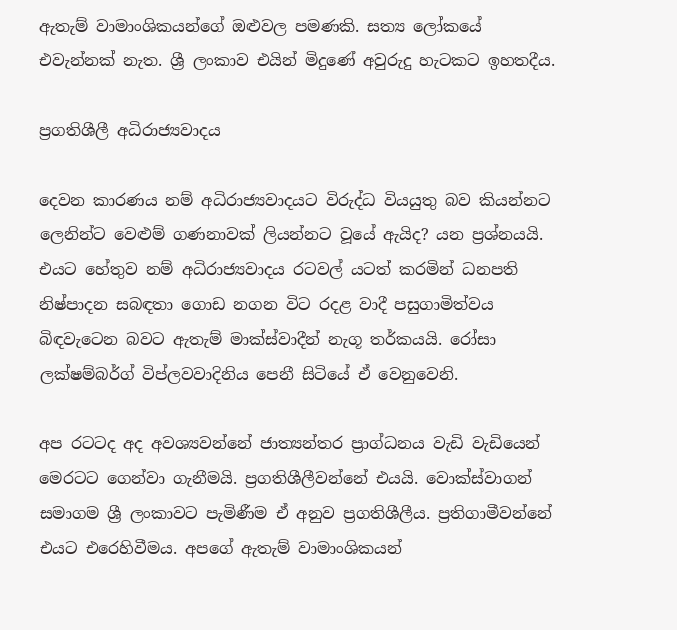ඇතැම් වාමාංශිකයන්ගේ ඔළුවල පමණකි. සත්‍ය ලෝකයේ එවැන්නක් නැත. ශ්‍රී ලංකාව එයින් මිදුණේ අවුරුදු හැටකට ඉහතදීය.

ප්‍රගතිශීලී අධිරාජ්‍යවාදය

දෙවන කාරණය නම් අධිරාජ්‍යවාදයට විරුද්ධ වියයුතු බව කියන්නට ලෙනින්ට වෙළුම් ගණනාවක් ලියන්නට වූයේ ඇයිද? යන ප්‍රශ්නයයි. එයට හේතුව නම් අධිරාජ්‍යවාදය රටවල් යටත් කරමින් ධනපති නිෂ්පාදන සබඳතා ගොඩ නගන විට රදළ වාදී පසුගාමිත්වය බිඳවැටෙන බවට ඇතැම් මාක්ස්වාදීන් නැගූ තර්කයයි. රෝසා ලක්ෂම්බර්ග් විප්ලවවාදිනිය පෙනී සිටියේ ඒ වෙනුවෙනි.

අප රටටද අද අවශ්‍යවන්නේ ජාත්‍යන්තර ප්‍රාග්ධනය වැඩි වැඩියෙන් මෙරටට ගෙන්වා ගැනීමයි. ප්‍රගතිශීලීවන්නේ එයයි. වොක්ස්වාගන් සමාගම ශ්‍රී ලංකාවට පැමිණීම ඒ අනුව ප්‍රගතිශීලීය. ප්‍රතිගාමීවන්නේ එයට එරෙහිවීමය. අපගේ ඇතැම් වාමාංශිකයන්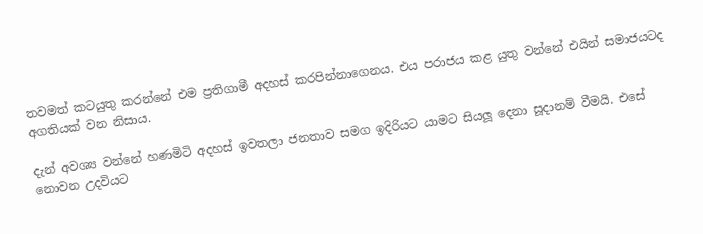තවමත් කටයුතු කරන්නේ එම ප්‍රතිගාමී අදහස් කරපින්නාගෙනය. එය පරාජය කළ යුතු වන්නේ එයින් සමාජයටද අගතියක් වන නිසාය.

දැන් අවශ්‍ය වන්නේ හණමිටි අදහස් ඉවතලා ජනතාව සමග ඉදිරියට යාමට සියලූ දෙනා සූදානම් වීමයි. එසේ නොවන උදවියට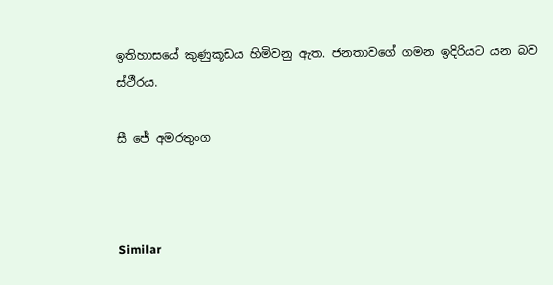ඉතිහාසයේ කුණුකූඩය හිමිවනු ඇත. ජනතාවගේ ගමන ඉදිරියට යන බව ස්ථීරය.

සී ජේ අමරතුංග



Similar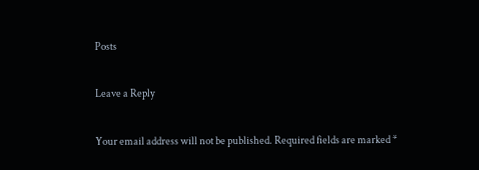Posts

Leave a Reply

Your email address will not be published. Required fields are marked *